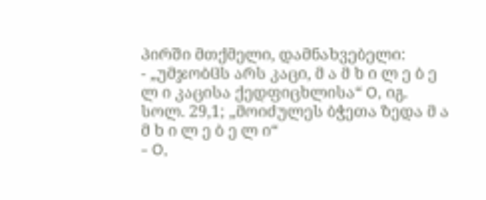პირში მთქმელი, დამნახვებელი:
- „უმჯობჱს არს კაცი, მ ა მ ხ ი ლ ე ბ ე ლ ი კაცისა ქედფიცხლისა“ O, იგ. სოლ. 29,1; „მოიძულეს ბჭეთა ზედა მ ა მ ხ ი ლ ე ბ ე ლ ი“
- O,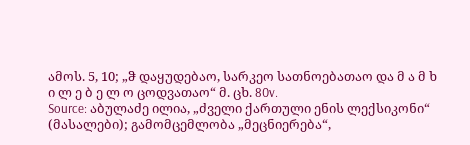ამოს. 5, 10; „ჵ დაყუდებაო, სარკეო სათნოებათაო და მ ა მ ხ ი ლ ე ბ ე ლ ო ცოდვათაო“ მ. ცხ. 80v.
Source: აბულაძე ილია, „ძველი ქართული ენის ლექსიკონი“ (მასალები); გამომცემლობა „მეცნიერება“,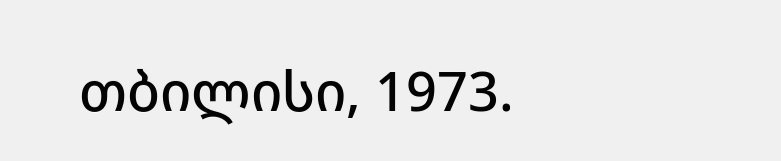თბილისი, 1973.